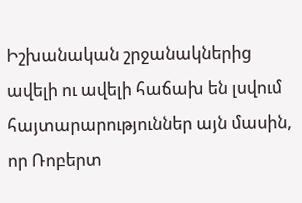Իշխանական շրջանակներից ավելի ու ավելի հաճախ են լսվում հայտարարություններ այն մասին, որ Ռոբերտ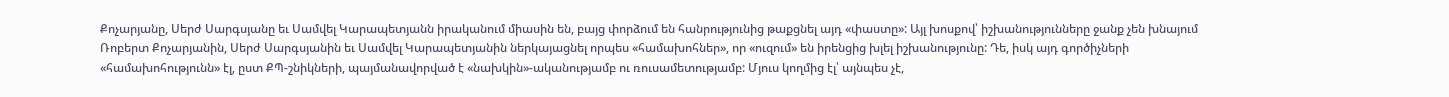Քոչարյանը, Սերժ Սարգսյանը եւ Սամվել Կարապետյանն իրականում միասին են, բայց փորձում են հանրությունից թաքցնել այդ «փաստը»: Այլ խոսքով՝ իշխանությունները ջանք չեն խնայում Ռոբերտ Քոչարյանին, Սերժ Սարգսյանին եւ Սամվել Կարապետյանին ներկայացնել որպես «համախոհներ», որ «ուզում» են իրենցից խլել իշխանությունը: Դե, իսկ այդ գործիչների «համախոհությունն» էլ, ըստ ՔՊ-շնիկների, պայմանավորված է «նախկին»-ականությամբ ու ռուսամետությամբ: Մյուս կողմից էլ՝ այնպես չէ,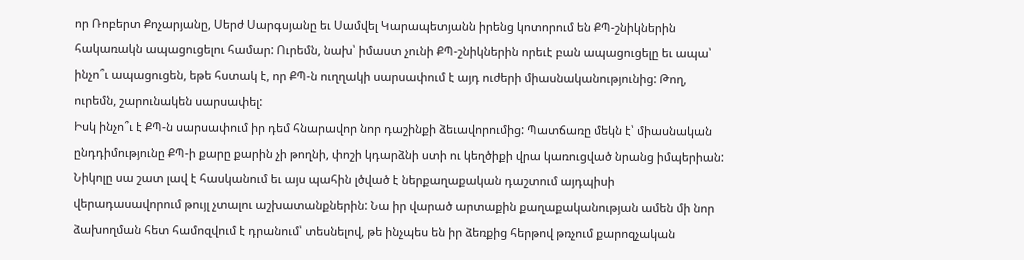որ Ռոբերտ Քոչարյանը, Սերժ Սարգսյանը եւ Սամվել Կարապետյանն իրենց կոտորում են ՔՊ-շնիկներին հակառակն ապացուցելու համար: Ուրեմն, նախ՝ իմաստ չունի ՔՊ-շնիկներին որեւէ բան ապացուցելը եւ ապա՝ ինչո՞ւ ապացուցեն, եթե հստակ է, որ ՔՊ-ն ուղղակի սարսափում է այդ ուժերի միասնականությունից: Թող, ուրեմն, շարունակեն սարսափել:
Իսկ ինչո՞ւ է ՔՊ-ն սարսափում իր դեմ հնարավոր նոր դաշինքի ձեւավորումից: Պատճառը մեկն է՝ միասնական ընդդիմությունը ՔՊ-ի քարը քարին չի թողնի, փոշի կդարձնի ստի ու կեղծիքի վրա կառուցված նրանց իմպերիան: Նիկոլը սա շատ լավ է հասկանում եւ այս պահին լծված է ներքաղաքական դաշտում այդպիսի վերադասավորում թույլ չտալու աշխատանքներին: Նա իր վարած արտաքին քաղաքականության ամեն մի նոր ձախողման հետ համոզվում է դրանում՝ տեսնելով, թե ինչպես են իր ձեռքից հերթով թռչում քարոզչական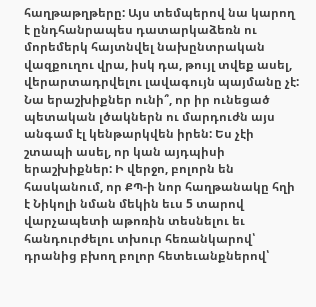հաղթաթղթերը: Այս տեմպերով նա կարող է ընդհանրապես դատարկաձեռն ու մորեմերկ հայտնվել նախընտրական վազքուղու վրա, իսկ դա, թույլ տվեք ասել, վերարտադրվելու լավագույն պայմանը չէ: Նա երաշխիքներ ունի՞, որ իր ունեցած պետական լծակներն ու մարդուժն այս անգամ էլ կենթարկվեն իրեն: Ես չէի շտապի ասել, որ կան այդպիսի երաշխիքներ: Ի վերջո, բոլորն են հասկանում, որ ՔՊ-ի նոր հաղթանակը հղի է Նիկոլի նման մեկին եւս 5 տարով վարչապետի աթոռին տեսնելու եւ հանդուրժելու տխուր հեռանկարով՝ դրանից բխող բոլոր հետեւանքներով՝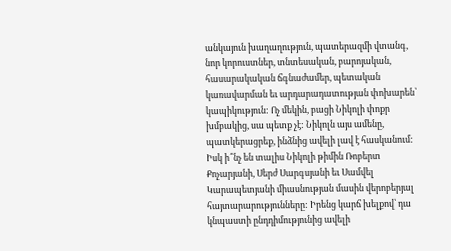անկայուն խաղաղություն, պատերազմի վտանգ, նոր կորուստներ, տնտեսական, բարոյական, հասարակական ճգնաժամեր, պետական կառավարման եւ արդարադատության փոխարեն՝ կապիկություն: Ոչ մեկին, բացի Նիկոլի փոքր խմբակից, սա պետք չէ: Նիկոլն այս ամենը, պատկերացրեք, ինձնից ավելի լավ է հասկանում:
Իսկ ի՞նչ են տալիս Նիկոլի թիմին Ռոբերտ Քոչարյանի, Սերժ Սարգսյանի եւ Սամվել Կարապետյանի միասնության մասին վերոբերյալ հայտարարությունները: Իրենց կարճ խելքով՝ դա կնպաստի ընդդիմությունից ավելի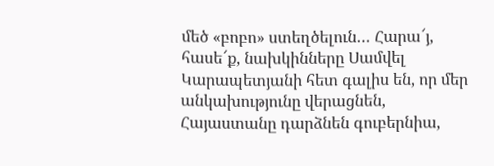մեծ «բոբո» ստեղծելուն… Հարա՜յ, հասե՜ք, նախկինները Սամվել Կարապետյանի հետ գալիս են, որ մեր անկախությունը վերացնեն, Հայաստանը դարձնեն գուբերնիա,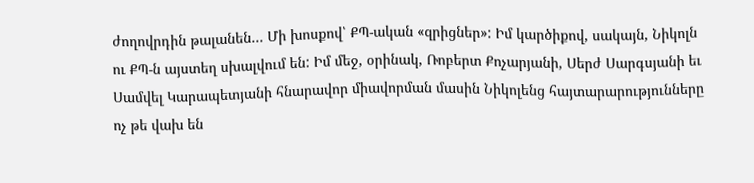ժողովրդին թալանեն… Մի խոսքով՝ ՔՊ-ական «զրիցներ»: Իմ կարծիքով, սակայն, Նիկոլն ու ՔՊ-ն այստեղ սխալվում են: Իմ մեջ, օրինակ, Ռոբերտ Քոչարյանի, Սերժ Սարգսյանի եւ Սամվել Կարապետյանի հնարավոր միավորման մասին Նիկոլենց հայտարարությունները ոչ թե վախ են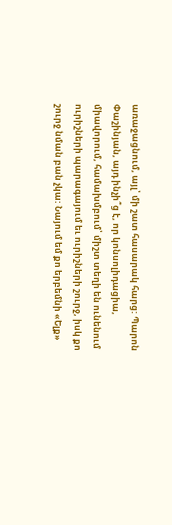առաջացնում, այլ՝ մի շատ հասարակ հարց: Պարոն Փաշինյան, այդ ինչի՞ց է, որ կոնսոլիդացիա, միավորում, համախմբում՝ միշտ տեղի են ունենում ուրիշների պարագայում եւ ուրիշների շուրջ, իսկ քո շուրջ նման բան չկա: Նայում եմ քո երբեմնի «Ելք»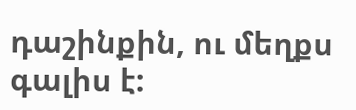դաշինքին, ու մեղքս գալիս է: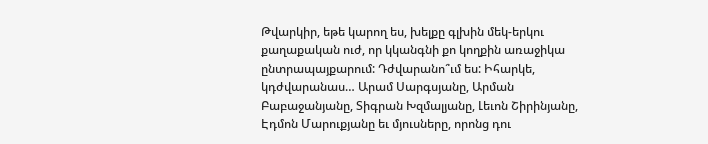Թվարկիր, եթե կարող ես, խելքը գլխին մեկ-երկու քաղաքական ուժ, որ կկանգնի քո կողքին առաջիկա ընտրապայքարում: Դժվարանո՞ւմ ես: Իհարկե, կդժվարանաս… Արամ Սարգսյանը, Արման Բաբաջանյանը, Տիգրան Խզմալյանը, Լեւոն Շիրինյանը, Էդմոն Մարուքյանը եւ մյուսները, որոնց դու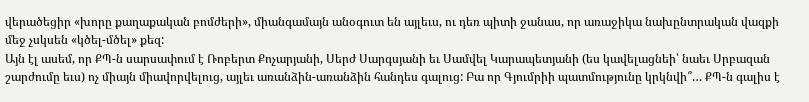վերածեցիր «խորը քաղաքական բոմժերի», միանգամայն անօգուտ են այլեւս, ու դեռ պիտի ջանաս, որ առաջիկա նախընտրական վազքի մեջ չսկսեն «կծել-մծել» քեզ:
Այն էլ ասեմ, որ ՔՊ-ն սարսափում է Ռոբերտ Քոչարյանի, Սերժ Սարգսյանի եւ Սամվել Կարապետյանի (ես կավելացնեի՝ նաեւ Սրբազան շարժումը եւս) ոչ միայն միավորվելուց, այլեւ առանձին-առանձին հանդես գալուց: Բա որ Գյումրիի պատմությունը կրկնվի՞… ՔՊ-ն գալիս է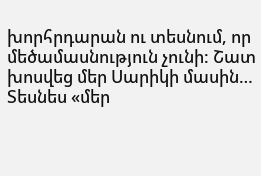խորհրդարան ու տեսնում, որ մեծամասնություն չունի: Շատ խոսվեց մեր Սարիկի մասին… Տեսնես «մեր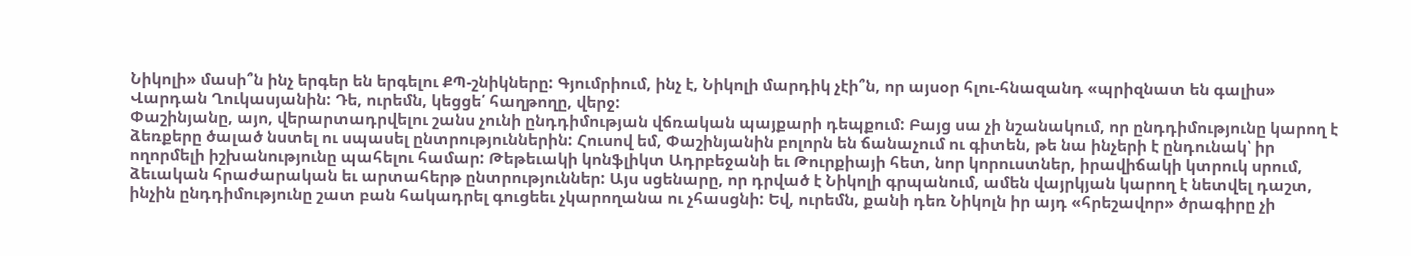Նիկոլի» մասի՞ն ինչ երգեր են երգելու ՔՊ-շնիկները: Գյումրիում, ինչ է, Նիկոլի մարդիկ չէի՞ն, որ այսօր հլու-հնազանդ «պրիզնատ են գալիս» Վարդան Ղուկասյանին: Դե, ուրեմն, կեցցե՛ հաղթողը, վերջ:
Փաշինյանը, այո, վերարտադրվելու շանս չունի ընդդիմության վճռական պայքարի դեպքում: Բայց սա չի նշանակում, որ ընդդիմությունը կարող է ձեռքերը ծալած նստել ու սպասել ընտրություններին: Հուսով եմ, Փաշինյանին բոլորն են ճանաչում ու գիտեն, թե նա ինչերի է ընդունակ՝ իր ողորմելի իշխանությունը պահելու համար: Թեթեւակի կոնֆլիկտ Ադրբեջանի եւ Թուրքիայի հետ, նոր կորուստներ, իրավիճակի կտրուկ սրում, ձեւական հրաժարական եւ արտահերթ ընտրություններ: Այս սցենարը, որ դրված է Նիկոլի գրպանում, ամեն վայրկյան կարող է նետվել դաշտ, ինչին ընդդիմությունը շատ բան հակադրել գուցեեւ չկարողանա ու չհասցնի: Եվ, ուրեմն, քանի դեռ Նիկոլն իր այդ «հրեշավոր» ծրագիրը չի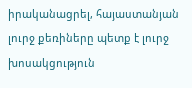իրականացրել, հայաստանյան լուրջ քեռիները պետք է լուրջ խոսակցություն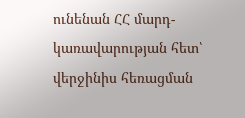ունենան ՀՀ մարդ-կառավարության հետ՝ վերջինիս հեռացման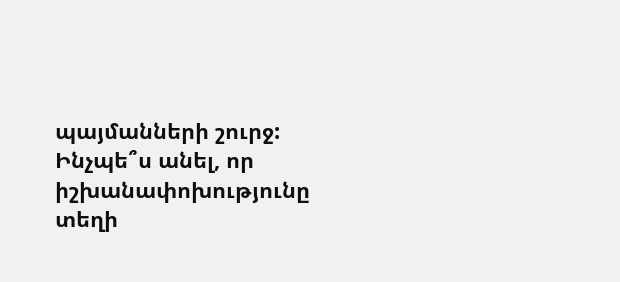պայմանների շուրջ: Ինչպե՞ս անել, որ իշխանափոխությունը տեղի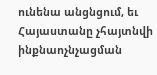ունենա անցնցում, եւ Հայաստանը չհայտնվի ինքնաոչնչացման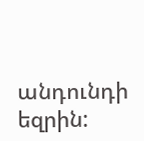անդունդի եզրին: